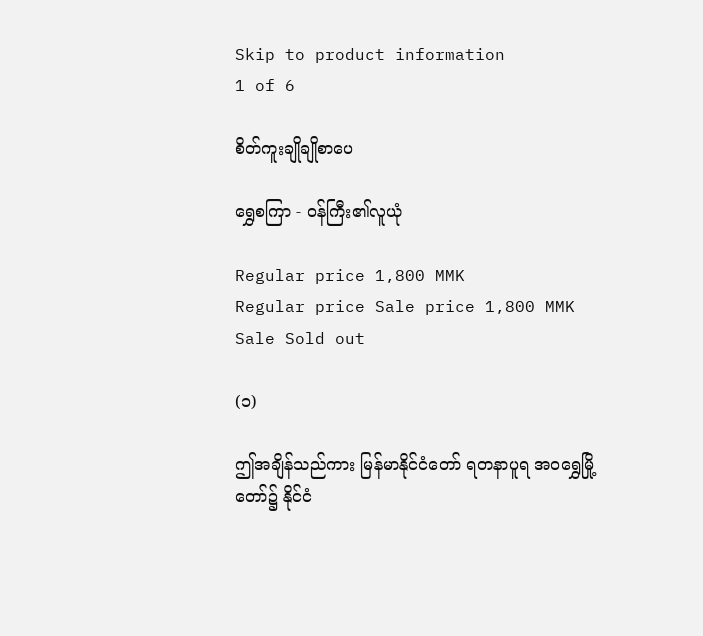Skip to product information
1 of 6

စိတ်ကူးချိုချိုစာပေ

ရွှေစကြာ - ဝန်ကြီး၏လူယုံ

Regular price 1,800 MMK
Regular price Sale price 1,800 MMK
Sale Sold out

(၁)

ဤအချိန်သည်ကား မြန်မာနိုင်ငံတော် ရတနာပူရ အဝရွှေမြို့တော်၌ နိုင်ငံ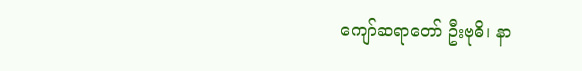ကျော်ဆရာတော် ဦးဗုဓိ၊ နာ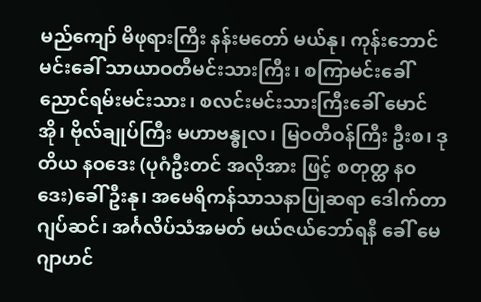မည်ကျော် မိဖုရားကြီး နန်းမတော် မယ်နု၊ ကုန်းဘောင်မင်းခေါ် သာယာဝတီမင်းသားကြီး၊ စကြာမင်းခေါ် ညောင်ရမ်းမင်းသား၊ စလင်းမင်းသားကြီးခေါ် မောင်အို၊ ဗိုလ်ချုပ်ကြီး မဟာဗန္ဓုလ၊ မြဝတီဝန်ကြီး ဦးစ၊ ဒုတိယ နဝဒေး (ပုဂံဦးတင် အလိုအား ဖြင့် စတုတ္ထ နဝဒေး)ခေါ် ဦးနု၊ အမေရိကန်သာသနာပြုဆရာ ဒေါက်တာ ဂျပ်ဆင်၊ အင်္ဂလိပ်သံအမတ် မယ်ဇယ်ဘော်ရနီ ခေါ် မေဂျာဟင်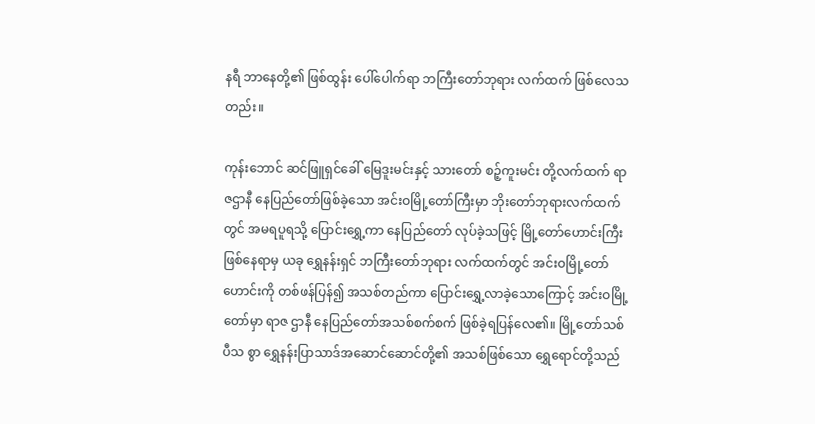နရီ ဘာနေတို့၏ ဖြစ်ထွန်း ပေါ်ပေါက်ရာ ဘကြီးတော်ဘုရား လက်ထက် ဖြစ်လေသတည်း။

ကုန်းဘောင် ဆင်ဖြူရှင်ခေါ် မြေဒူးမင်းနှင့် သားတော် စဉ့်ကူးမင်း တို့လက်ထက် ရာဇဌာနီ နေပြည်တော်ဖြစ်ခဲ့သော အင်းဝမြို့တော်ကြီးမှာ ဘိုးတော်ဘုရားလက်ထက်တွင် အမရပူရသို့ ပြောင်းရွှေ့ကာ နေပြည်တော် လုပ်ခဲ့သဖြင့် မြို့တော်ဟောင်းကြီး ဖြစ်နေရာမှ ယခု ရွှေနန်းရှင် ဘကြီးတော်ဘုရား လက်ထက်တွင် အင်းဝမြို့တော်ဟောင်းကို တစ်ဖန်ပြန်၍ အသစ်တည်ကာ ပြောင်းရွှေ့လာခဲ့သောကြောင့် အင်းဝမြို့တော်မှာ ရာဇ ဌာနီ နေပြည်တော်အသစ်စက်စက် ဖြစ်ခဲ့ရပြန်လေ၏။ မြို့တော်သစ်ပီသ စွာ ရွှေနန်းပြာသာဒ်အဆောင်ဆောင်တို့၏ အသစ်ဖြစ်သော ရွှေရောင်တို့သည်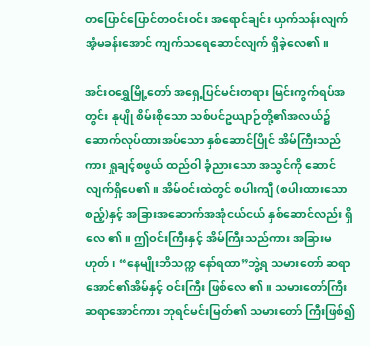တပြောင်ပြောင်တဝင်းဝင်း အရောင်ချင်း ယှက်သန်းလျက် အံ့မခန်းအောင် ကျက်သရေဆောင်လျက် ရှိခဲ့လေ၏။

အင်းဝရွှေမြို့တော် အရှေ့ပြင်မင်းတရား မြင်းကွက်ရပ်အတွင်း နုပျို စိမ်းစိုသော သစ်ပင်ဥယျာဉ်တို့၏အလယ်၌ ဆောက်လုပ်ထားအပ်သော နှစ်ဆောင်ပြိုင် အိမ်ကြီးသည်ကား ရှုချင့်စဖွယ် ထည်ဝါ ခံ့ညားသော အသွင်ကို ဆောင်လျက်ရှိပေ၏။ အိမ်ဝင်းထဲတွင် စပါးကျီ (စပါးထားသော စည့်)နှင့် အခြားအဆောက်အအုံငယ်ငယ် နှစ်ဆောင်လည်း ရှိလေ ၏။ ဤဝင်းကြီးနှင့် အိမ်ကြီးသည်ကား အခြားမဟုတ်၊ “နေမျိုးဘိသက္က နော်ရထာ”ဘွဲ့ရ သမားတော် ဆရာအောင်၏အိမ်နှင့် ဝင်းကြီး ဖြစ်လေ ၏။ သမားတော်ကြီး ဆရာအောင်ကား ဘုရင်မင်းမြတ်၏ သမားတော် ကြီးဖြစ်၍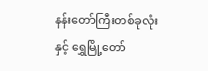နန်းတော်ကြီးတစ်ခုလုံးနှင့် ရွှေမြို့တော်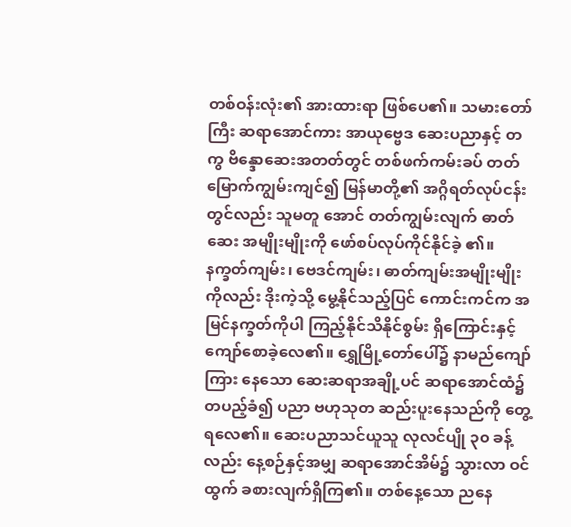တစ်ဝန်းလုံး၏ အားထားရာ ဖြစ်ပေ၏။ သမားတော်ကြီး ဆရာအောင်ကား အာယုဗ္ဗေဒ ဆေးပညာနှင့် တကွ ဗိန္ဒောဆေးအတတ်တွင် တစ်ဖက်ကမ်းခပ် တတ် မြောက်ကျွမ်းကျင်၍ မြန်မာတို့၏ အဂ္ဂိရတ်လုပ်ငန်းတွင်လည်း သူမတူ အောင် တတ်ကျွမ်းလျက် ဓာတ်ဆေး အမျိုးမျိုးကို ဖော်စပ်လုပ်ကိုင်နိုင်ခဲ့ ၏။ နက္ခတ်ကျမ်း၊ ဗေဒင်ကျမ်း၊ ဓာတ်ကျမ်းအမျိုးမျိုးကိုလည်း ဒိုးကဲ့သို့ မွေ့နိုင်သည့်ပြင် ကောင်းကင်က အမြင်နက္ခတ်ကိုပါ ကြည့်နိုင်သိနိုင်စွမ်း ရှိကြောင်းနှင့် ကျော်စောခဲ့လေ၏။ ရွှေမြို့တော်ပေါ်၌ နာမည်ကျော်ကြား နေသော ဆေးဆရာအချို့ပင် ဆရာအောင်ထံ၌ တပည့်ခံ၍ ပညာ ဗဟုသုတ ဆည်းပူးနေသည်ကို တွေ့ရလေ၏။ ဆေးပညာသင်ယူသူ လုလင်ပျို ၃၀ ခန့်လည်း နေ့စဉ်နှင့်အမျှ ဆရာအောင်အိမ်၌ သွားလာ ဝင်ထွက် ခစားလျက်ရှိကြ၏။ တစ်နေ့သော ညနေ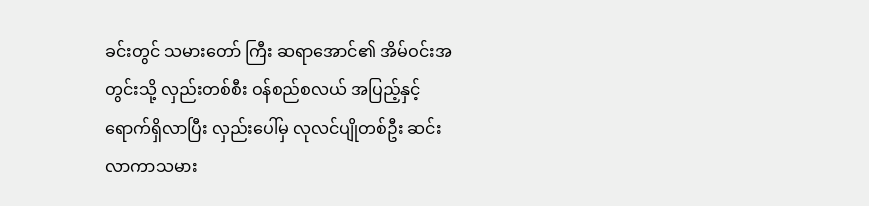ခင်းတွင် သမားတော် ကြီး ဆရာအောင်၏ အိမ်ဝင်းအတွင်းသို့ လှည်းတစ်စီး ဝန်စည်စလယ် အပြည့်နှင့် ရောက်ရှိလာပြီး လှည်းပေါ်မှ လုလင်ပျိုတစ်ဦး ဆင်းလာကာသမား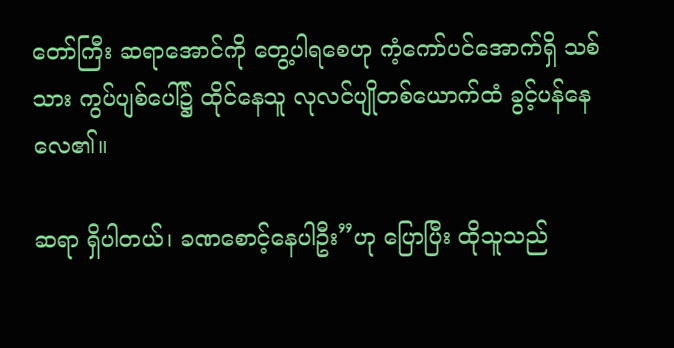တော်ကြီး ဆရာအောင်ကို တွေ့ပါရစေဟု ကံ့ကော်ပင်အောက်ရှိ သစ်သား ကွပ်ပျစ်ပေါ်၌ ထိုင်နေသူ လုလင်ပျိုတစ်ယောက်ထံ ခွင့်ပန်နေ လေ၏။

ဆရာ ရှိပါတယ်၊ ခဏစောင့်နေပါဦး”ဟု ပြောပြီး ထိုသူသည်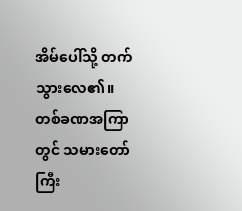အိမ်ပေါ်သို့ တက်သွားလေ၏။ တစ်ခဏအကြာတွင် သမားတော်ကြီး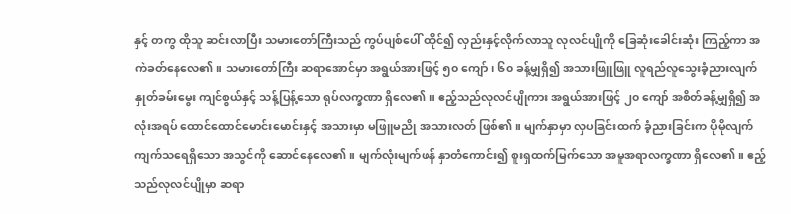နှင့် တကွ ထိုသူ ဆင်းလာပြီး သမားတော်ကြီးသည် ကွပ်ပျစ်ပေါ် ထိုင်၍ လှည်းနှင့်လိုက်လာသူ လုလင်ပျိုကို ခြေဆုံးခေါင်းဆုံး ကြည့်ကာ အကဲခတ်နေလေ၏။ သမားတော်ကြီး ဆရာအောင်မှာ အရွယ်အားဖြင့် ၅၀ ကျော်၊ ၆၀ ခန့်မျှရှိ၍ အသားဖြူဖြူ လူရည်လူသွေးခံ့ညားလျက် နှုတ်ခမ်းမွေး ကျင်စွယ်နှင့် သန့်ပြန့်သော ရုပ်လက္ခဏာ ရှိလေ၏။ ဧည့်သည်လုလင်ပျိုကား အရွယ်အားဖြင့် ၂၀ ကျော် အစိတ်ခန့်မျှရှိ၍ အလုံးအရပ် ထောင်ထောင်မောင်းမောင်းနှင့် အသားမှာ မဖြူမညို အသားလတ် ဖြစ်၏။ မျက်နှာမှာ လှပခြင်းထက် ခံ့ညားခြင်းက ပိုမိုလျက် ကျက်သရေရှိသော အသွင်ကို ဆောင်နေလေ၏။ မျက်လုံးမျက်ဖန် နှာတံကောင်း၍ စူးရှထက်မြက်သော အမူအရာလက္ခဏာ ရှိလေ၏။ ဧည့်သည်လုလင်ပျိုမှာ ဆရာ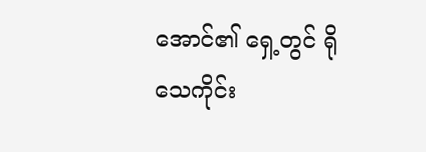အောင်၏ ရှေ့တွင် ရိုသေကိုင်း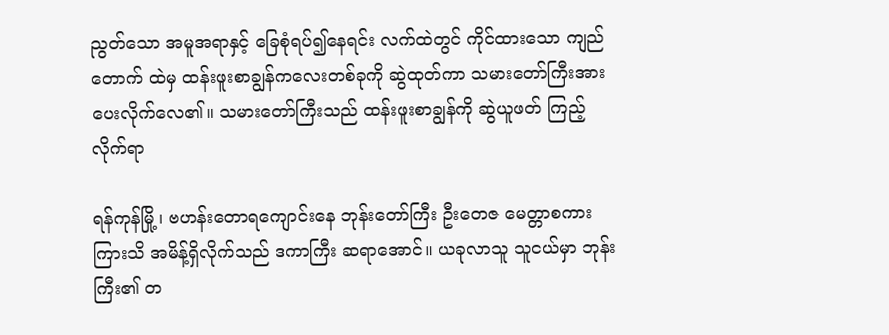ညွတ်သော အမူအရာနှင့် ခြေစုံရပ်၍နေရင်း လက်ထဲတွင် ကိုင်ထားသော ကျည်တောက် ထဲမှ ထန်းဖူးစာချွန်ကလေးတစ်ခုကို ဆွဲထုတ်ကာ သမားတော်ကြီးအား ပေးလိုက်လေ၏။ သမားတော်ကြီးသည် ထန်းဖူးစာချွန်ကို ဆွဲယူဖတ် ကြည့်လိုက်ရာ

ရန်ကုန်မြို့၊ ဗဟန်းတောရကျောင်းနေ ဘုန်းတော်ကြီး ဦးတေဇ မေတ္တာစကား ကြားသိ အမိန့်ရှိလိုက်သည် ဒကာကြီး ဆရာအောင်။ ယခုလာသူ သူငယ်မှာ ဘုန်းကြီး၏ တ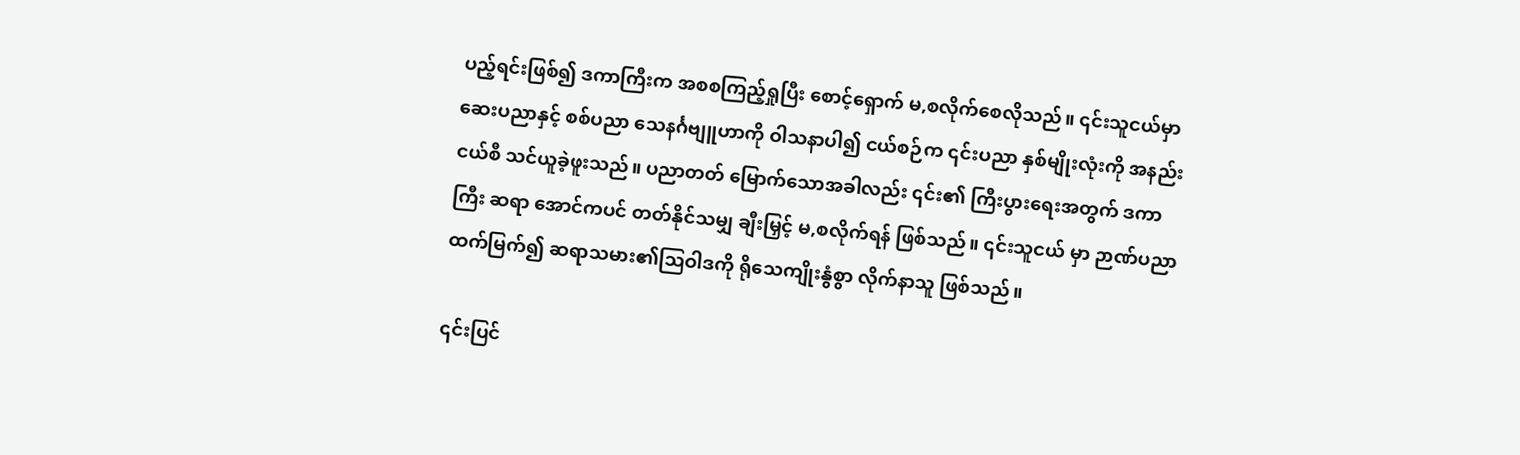ပည့်ရင်းဖြစ်၍ ဒကာကြီးက အစစကြည့်ရှုပြီး စောင့်ရှောက် မ,စလိုက်စေလိုသည်။ ၎င်းသူငယ်မှာ ဆေးပညာနှင့် စစ်ပညာ သေနင်္ဂဗျူဟာကို ဝါသနာပါ၍ ငယ်စဉ်က ၎င်းပညာ နှစ်မျိုးလုံးကို အနည်းငယ်စီ သင်ယူခဲ့ဖူးသည်။ ပညာတတ် မြောက်သောအခါလည်း ၎င်း၏ ကြီးပွားရေးအတွက် ဒကာကြီး ဆရာ အောင်ကပင် တတ်နိုင်သမျှ ချီးမြှင့် မ,စလိုက်ရန် ဖြစ်သည်။ ၎င်းသူငယ် မှာ ဉာဏ်ပညာထက်မြက်၍ ဆရာသမား၏သြဝါဒကို ရိုသေကျိုးနွံစွာ လိုက်နာသူ ဖြစ်သည်။

၎င်းပြင်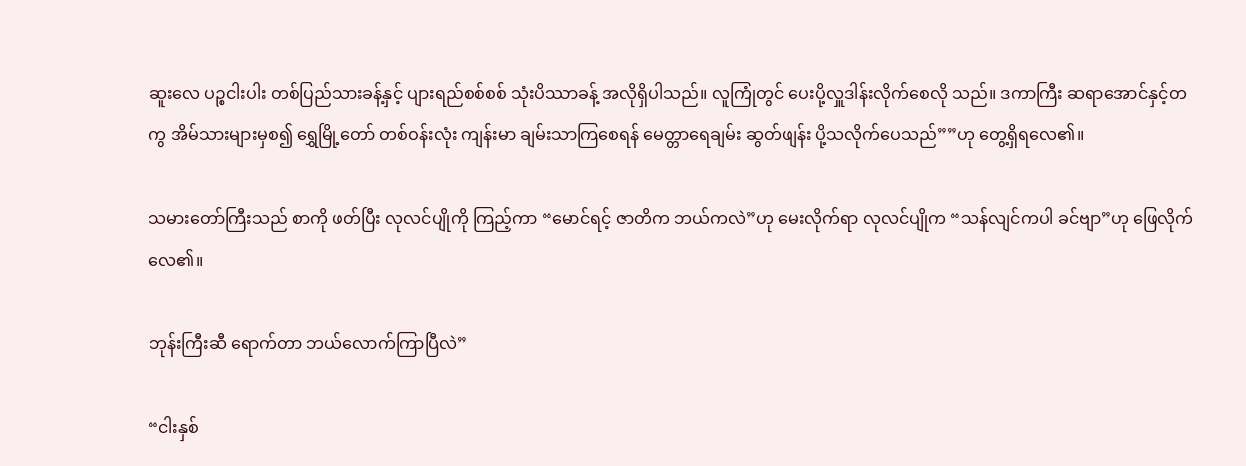ဆူးလေ ပဉ္စငါးပါး တစ်ပြည်သားခန့်နှင့် ပျားရည်စစ်စစ် သုံးပိဿာခန့် အလိုရှိပါသည်။ လူကြုံတွင် ပေးပို့လှူဒါန်းလိုက်စေလို သည်။ ဒကာကြီး ဆရာအောင်နှင့်တကွ အိမ်သားများမှစ၍ ရွှေမြို့တော် တစ်ဝန်းလုံး ကျန်းမာ ချမ်းသာကြစေရန် မေတ္တာရေချမ်း ဆွတ်ဖျန်း ပို့သလိုက်ပေသည်””ဟု တွေ့ရှိရလေ၏။

သမားတော်ကြီးသည် စာကို ဖတ်ပြီး လုလင်ပျိုကို ကြည့်ကာ “မောင်ရင့် ဇာတိက ဘယ်ကလဲ”ဟု မေးလိုက်ရာ လုလင်ပျိုက “သန်လျင်ကပါ ခင်ဗျာ”ဟု ဖြေလိုက်လေ၏။

ဘုန်းကြီးဆီ ရောက်တာ ဘယ်လောက်ကြာပြီလဲ”

“ငါးနှစ်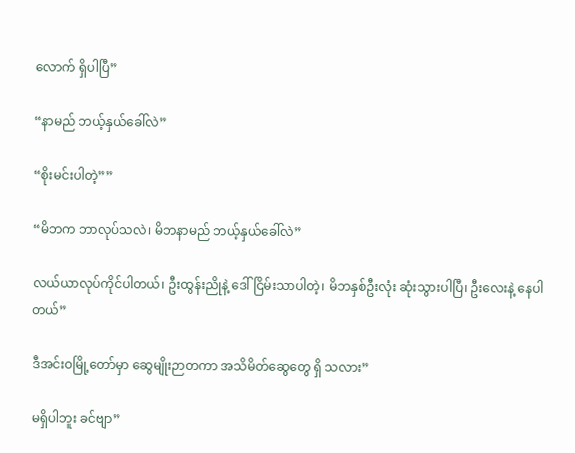လောက် ရှိပါပြီ”

“နာမည် ဘယ့်နှယ်ခေါ်လဲ”

“စိုးမင်းပါတဲ့””

“မိဘက ဘာလုပ်သလဲ၊ မိဘနာမည် ဘယ့်နှယ်ခေါ်လဲ”

လယ်ယာလုပ်ကိုင်ပါတယ်၊ ဦးထွန်းညိုနဲ့ ဒေါ်ငြိမ်းသာပါတဲ့၊ မိဘနှစ်ဦးလုံး ဆုံးသွားပါပြီ၊ ဦးလေးနဲ့ နေပါတယ်”

ဒီအင်းဝမြို့တော်မှာ ဆွေမျိုးဉာတကာ အသိမိတ်ဆွေတွေ ရှိ သလား”

မရှိပါဘူး ခင်ဗျာ”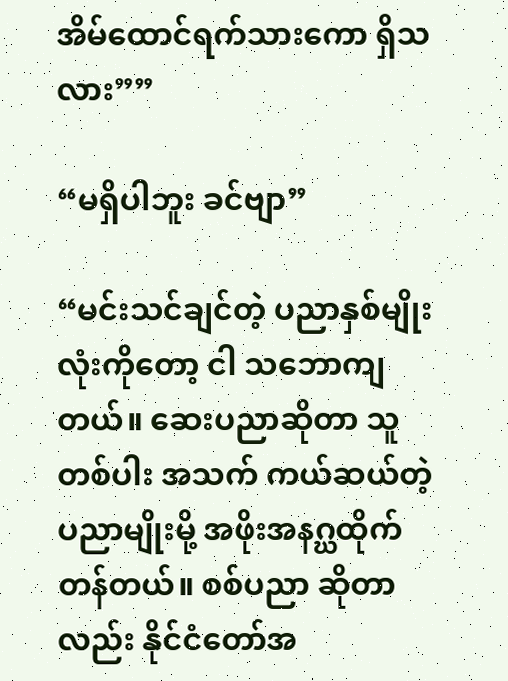အိမ်ထောင်ရက်သားကော ရှိသလား””

“မရှိပါဘူး ခင်ဗျာ”

“မင်းသင်ချင်တဲ့ ပညာနှစ်မျိုးလုံးကိုတော့ ငါ သဘောကျတယ်။ ဆေးပညာဆိုတာ သူတစ်ပါး အသက် ကယ်ဆယ်တဲ့ ပညာမျိုးမို့ အဖိုးအနဂ္ဃထိုက်တန်တယ်။ စစ်ပညာ ဆိုတာလည်း နိုင်ငံတော်အ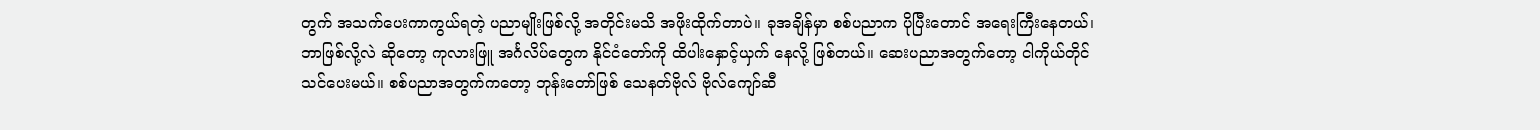တွက် အသက်ပေးကာကွယ်ရတဲ့ ပညာမျိုးဖြစ်လို့ အတိုင်းမသိ အဖိုးထိုက်တာပဲ။ ခုအချိန်မှာ စစ်ပညာက ပိုပြီးတောင် အရေးကြီးနေတယ်၊ ဘာဖြစ်လို့လဲ ဆိုတော့ ကုလားဖြူ အင်္ဂလိပ်တွေက နိုင်ငံတော်ကို ထိပါးနှောင့်ယှက် နေလို့ ဖြစ်တယ်။ ဆေးပညာအတွက်တော့ ငါကိုယ်တိုင် သင်ပေးမယ်။ စစ်ပညာအတွက်ကတော့ ဘုန်းတော်ဖြစ် သေနတ်ဗိုလ် ဗိုလ်ကျော်ဆီ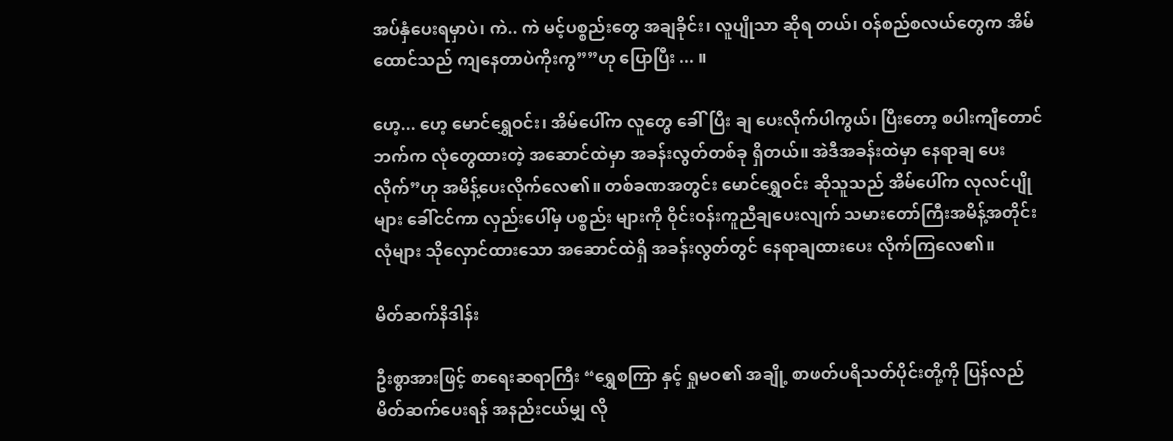အပ်နှံပေးရမှာပဲ၊ ကဲ.. ကဲ မင့်ပစ္စည်းတွေ အချခိုင်း၊ လူပျိုသာ ဆိုရ တယ်၊ ဝန်စည်စလယ်တွေက အိမ်ထောင်သည် ကျနေတာပဲကိုးကွ””ဟု ပြောပြီး ... ။

ဟေ့... ဟေ့ မောင်ရွှေဝင်း၊ အိမ်ပေါ်က လူတွေ ခေါ်ပြီး ချ ပေးလိုက်ပါကွယ်၊ ပြီးတော့ စပါးကျီတောင်ဘက်က လုံတွေထားတဲ့ အဆောင်ထဲမှာ အခန်းလွတ်တစ်ခု ရှိတယ်။ အဲဒီအခန်းထဲမှာ နေရာချ ပေးလိုက်”ဟု အမိန့်ပေးလိုက်လေ၏။ တစ်ခဏအတွင်း မောင်ရွှေဝင်း ဆိုသူသည် အိမ်ပေါ်က လုလင်ပျိုများ ခေါ်ငင်ကာ လှည်းပေါ်မှ ပစ္စည်း များကို ဝိုင်းဝန်းကူညီချပေးလျက် သမားတော်ကြီးအမိန့်အတိုင်း လုံများ သိုလှောင်ထားသော အဆောင်ထဲရှိ အခန်းလွတ်တွင် နေရာချထားပေး လိုက်ကြလေ၏။

မိတ်ဆက်နိဒါန်း

ဦးစွာအားဖြင့် စာရေးဆရာကြီး “ရွှေစကြာ နှင့် ရှုမဝ၏ အချို့ စာဖတ်ပရိသတ်ပိုင်းတို့ကို ပြန်လည် မိတ်ဆက်ပေးရန် အနည်းငယ်မျှ လို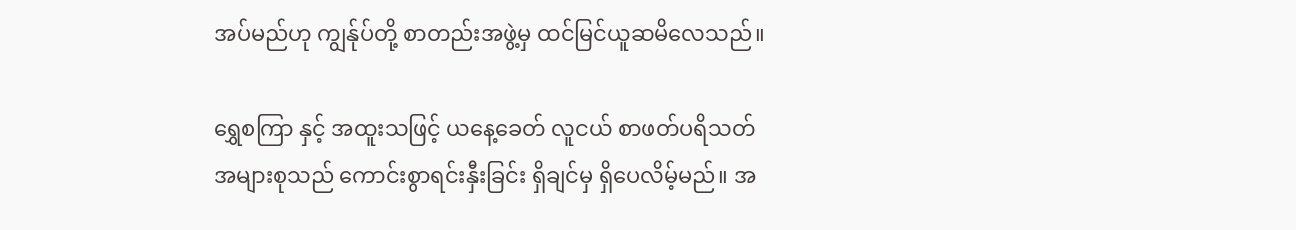အပ်မည်ဟု ကျွန်ုပ်တို့ စာတည်းအဖွဲ့မှ ထင်မြင်ယူဆမိလေသည်။

ရွှေစကြာ နှင့် အထူးသဖြင့် ယနေ့ခေတ် လူငယ် စာဖတ်ပရိသတ် အများစုသည် ကောင်းစွာရင်းနှီးခြင်း ရှိချင်မှ ရှိပေလိမ့်မည်။ အ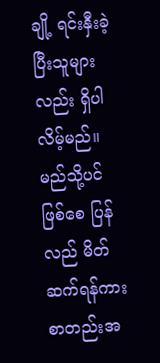ချို့ ရင်းနှီးခဲ့ပြီးသူများလည်း ရှိပါလိမ့်မည်။ မည်သို့ပင်ဖြစ်စေ ပြန်လည် မိတ်ဆက်ရန်ကား စာတည်းအ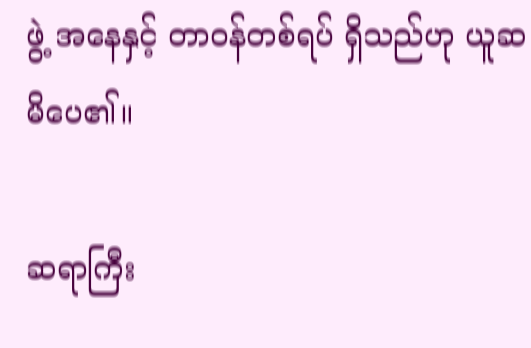ဖွဲ့ အနေနှင့် တာဝန်တစ်ရပ် ရှိသည်ဟု ယူဆမိပေ၏။

ဆရာကြီး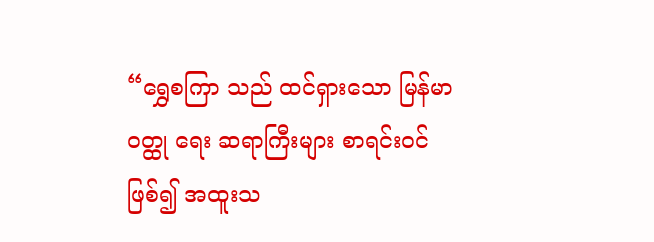“ရွှေစကြာ သည် ထင်ရှားသော မြန်မာဝတ္ထု ရေး ဆရာကြီးများ စာရင်းဝင်ဖြစ်၍ အထူးသ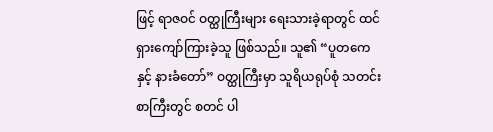ဖြင့် ရာဇဝင် ဝတ္ထုကြီးများ ရေးသားခဲ့ရာတွင် ထင်ရှားကျော်ကြားခဲ့သူ ဖြစ်သည်။ သူ၏ “ပူတကေနှင့် နားခံတော်” ဝတ္ထုကြီးမှာ သူရိယရုပ်စုံ သတင်းစာကြီးတွင် စတင် ပါ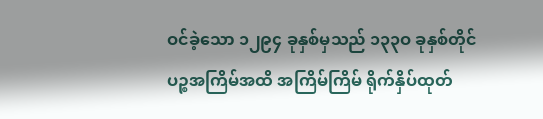ဝင်ခဲ့သော ၁၂၉၄ ခုနှစ်မှသည် ၁၃၃ဝ ခုနှစ်တိုင် ပဉ္စအကြိမ်အထိ အကြိမ်ကြိမ် ရိုက်နှိပ်ထုတ်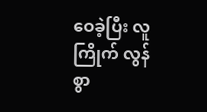ဝေခဲ့ပြီး လူကြိုက် လွန်စွာ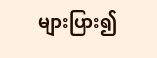များပြား၍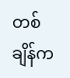တစ်ချိန်က